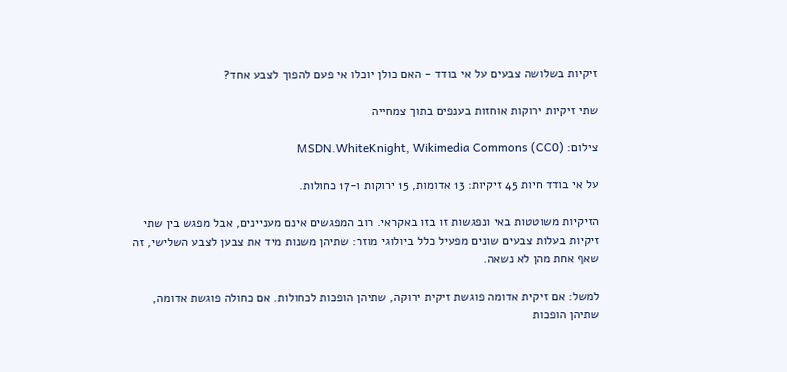זיקיות בשלושה צבעים על אי בודד - האם כולן יוכלו אי פעם להפוך לצבע אחד?

שתי זיקיות ירוקות אוחזות בענפים בתוך צמחייה

צילום: MSDN.WhiteKnight, Wikimedia Commons (CC0)

על אי בודד חיות 45 זיקיות: 13 אדומות, 15 ירוקות ו-17 כחולות.

הזיקיות משוטטות באי ונפגשות זו בזו באקראי. רוב המפגשים אינם מעניינים, אבל מפגש בין שתי זיקיות בעלות צבעים שונים מפעיל כלל ביולוגי מוזר: שתיהן משנות מיד את צבען לצבע השלישי, זה שאף אחת מהן לא נשאה.

למשל: אם זיקית אדומה פוגשת זיקית ירוקה, שתיהן הופכות לכחולות. אם כחולה פוגשת אדומה, שתיהן הופכות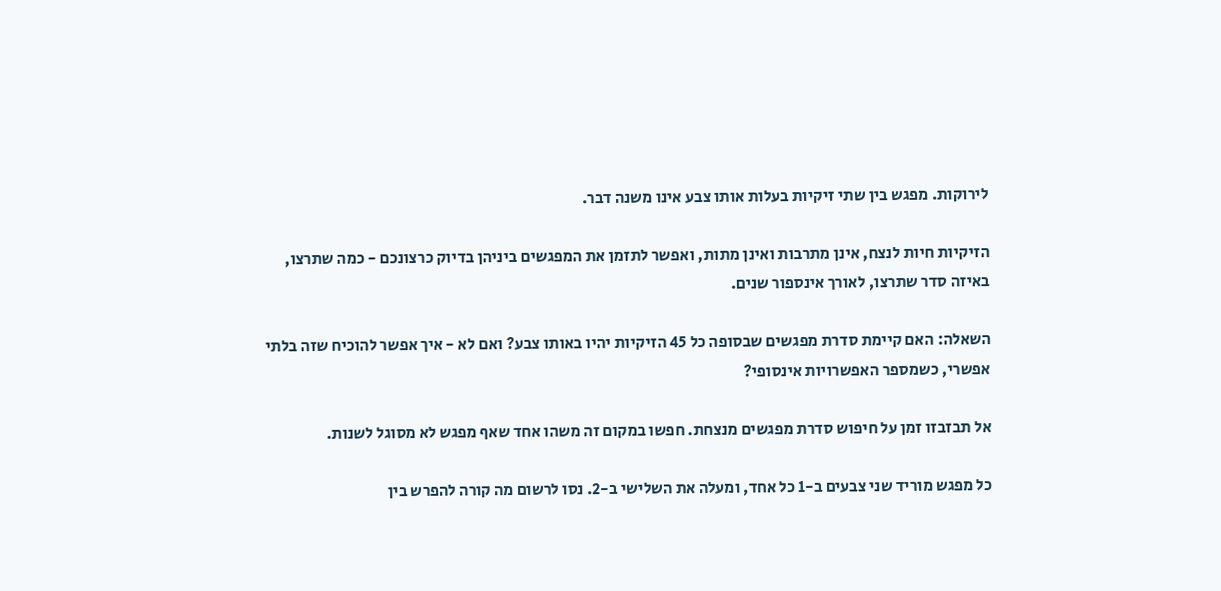לירוקות. מפגש בין שתי זיקיות בעלות אותו צבע אינו משנה דבר.

הזיקיות חיות לנצח, אינן מתרבות ואינן מתות, ואפשר לתזמן את המפגשים ביניהן בדיוק כרצונכם - כמה שתרצו, באיזה סדר שתרצו, לאורך אינספור שנים.

השאלה: האם קיימת סדרת מפגשים שבסופה כל 45 הזיקיות יהיו באותו צבע? ואם לא - איך אפשר להוכיח שזה בלתי אפשרי, כשמספר האפשרויות אינסופי?

אל תבזבזו זמן על חיפוש סדרת מפגשים מנצחת. חפשו במקום זה משהו אחד שאף מפגש לא מסוגל לשנות.

כל מפגש מוריד שני צבעים ב-1 כל אחד, ומעלה את השלישי ב-2. נסו לרשום מה קורה להפרש בין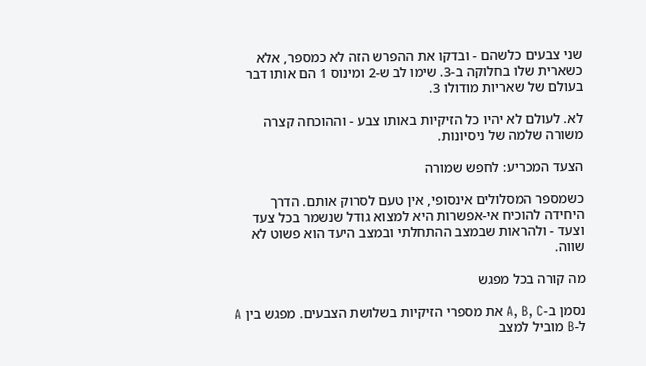שני צבעים כלשהם - ובדקו את ההפרש הזה לא כמספר, אלא כשארית שלו בחלוקה ב-3. שימו לב ש-2 ומינוס 1 הם אותו דבר בעולם של שאריות מודולו 3.

לא. לעולם לא יהיו כל הזיקיות באותו צבע - וההוכחה קצרה משורה שלמה של ניסיונות.

הצעד המכריע: לחפש שמורה

כשמספר המסלולים אינסופי, אין טעם לסרוק אותם. הדרך היחידה להוכיח אי-אפשרות היא למצוא גודל שנשמר בכל צעד וצעד - ולהראות שבמצב ההתחלתי ובמצב היעד הוא פשוט לא שווה.

מה קורה בכל מפגש

נסמן ב-A, B, C את מספרי הזיקיות בשלושת הצבעים. מפגש בין A ל-B מוביל למצב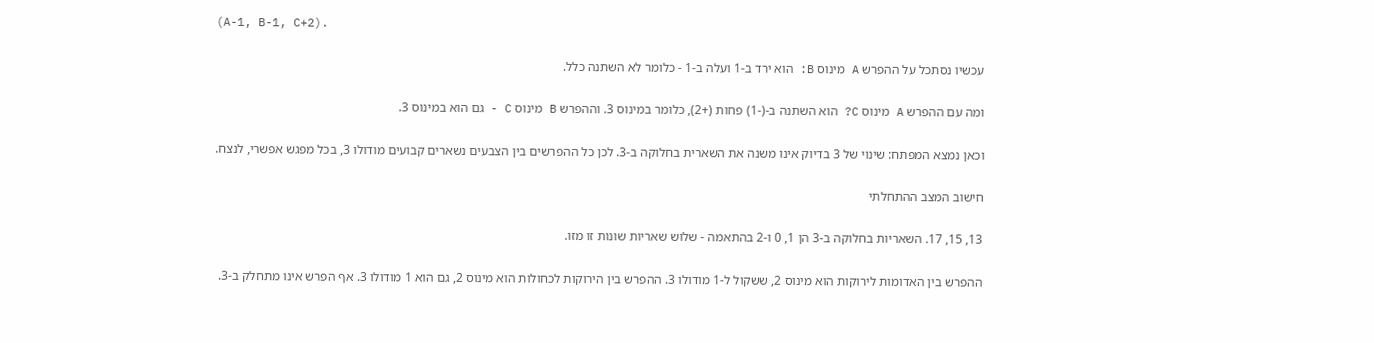(A-1, B-1, C+2).

עכשיו נסתכל על ההפרש A מינוס B: הוא ירד ב-1 ועלה ב-1 - כלומר לא השתנה כלל.

ומה עם ההפרש A מינוס C? הוא השתנה ב-(-1) פחות (+2), כלומר במינוס 3. וההפרש B מינוס C - גם הוא במינוס 3.

וכאן נמצא המפתח: שינוי של 3 בדיוק אינו משנה את השארית בחלוקה ב-3. לכן כל ההפרשים בין הצבעים נשארים קבועים מודולו 3, בכל מפגש אפשרי, לנצח.

חישוב המצב ההתחלתי

13, 15, 17. השאריות בחלוקה ב-3 הן 1, 0 ו-2 בהתאמה - שלוש שאריות שונות זו מזו.

ההפרש בין האדומות לירוקות הוא מינוס 2, ששקול ל-1 מודולו 3. ההפרש בין הירוקות לכחולות הוא מינוס 2, גם הוא 1 מודולו 3. אף הפרש אינו מתחלק ב-3.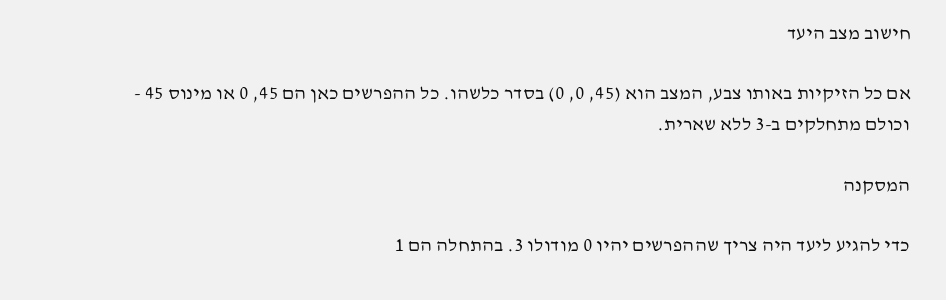חישוב מצב היעד

אם כל הזיקיות באותו צבע, המצב הוא (45, 0, 0) בסדר כלשהו. כל ההפרשים כאן הם 45, 0 או מינוס 45 - וכולם מתחלקים ב-3 ללא שארית.

המסקנה

כדי להגיע ליעד היה צריך שההפרשים יהיו 0 מודולו 3. בהתחלה הם 1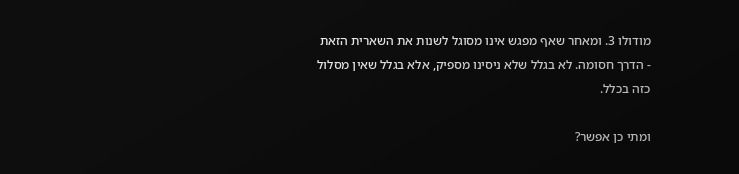מודולו 3. ומאחר שאף מפגש אינו מסוגל לשנות את השארית הזאת - הדרך חסומה. לא בגלל שלא ניסינו מספיק, אלא בגלל שאין מסלול כזה בכלל.

ומתי כן אפשר?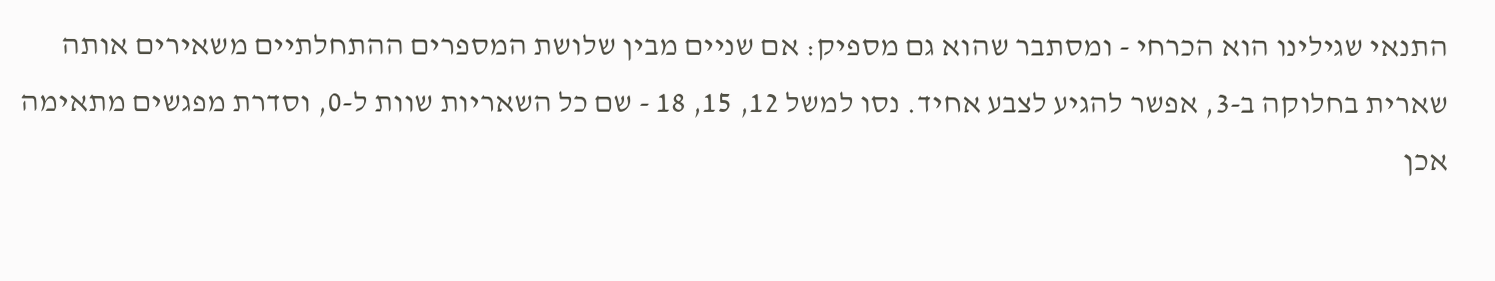התנאי שגילינו הוא הכרחי - ומסתבר שהוא גם מספיק: אם שניים מבין שלושת המספרים ההתחלתיים משאירים אותה שארית בחלוקה ב-3, אפשר להגיע לצבע אחיד. נסו למשל 12, 15, 18 - שם כל השאריות שוות ל-0, וסדרת מפגשים מתאימה אכן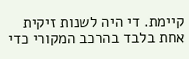קיימת. די היה לשנות זיקית אחת בלבד בהרכב המקורי כדי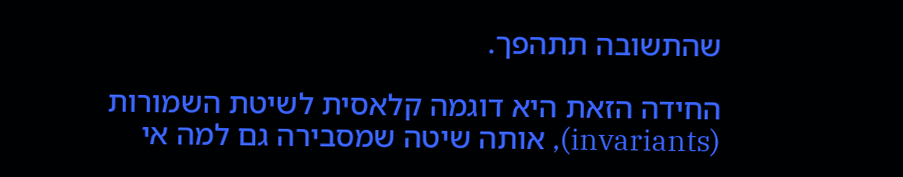שהתשובה תתהפך.

החידה הזאת היא דוגמה קלאסית לשיטת השמורות (invariants), אותה שיטה שמסבירה גם למה אי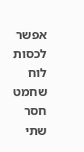אפשר לכסות לוח שחמט חסר שתי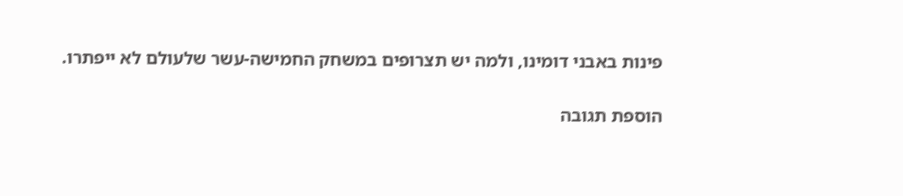פינות באבני דומינו, ולמה יש תצרופים במשחק החמישה-עשר שלעולם לא ייפתרו.

הוספת תגובה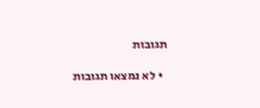תגובות

  • לא נמצאו תגובות